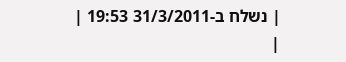| נשלח ב-31/3/2011 19:53 |
|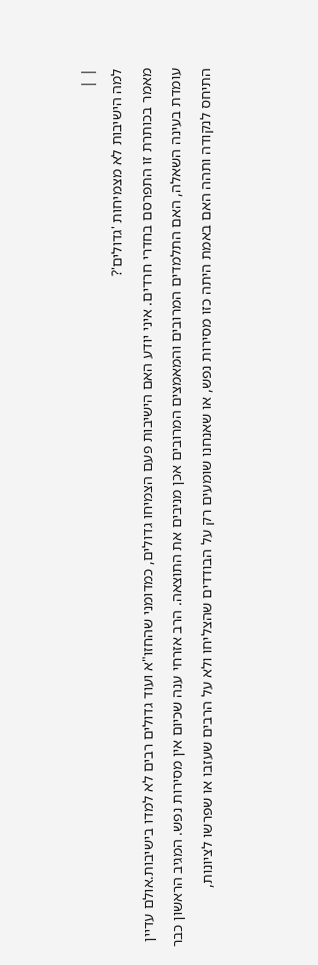| |
למה הישיבות לא מצמיחות 'גדולים'?
מאמר בכותרת זו התפרסם בחדרי חרדים. איני יודע האם הישיבות פעם הצמיחו גדולים, כמדומני שהחזו"א ועוד גדולים רבים לא למדו בישיבות.אולם עדיין עומדת בעינה השאלה, האם התלמדים המרובים והמאמצים המרובים אכן מניבים את התוצאה. הרב אזרחי ענה שכיום אין מסירות נפש. המגיב הראשון כבר התיחס לנקודה ותהה האם באמת היתה כזו מסירות נפש, או שאנחנו שומעים רק על הבודדים שהצליחו ולא על הרבים שעזבו או שפרשו לציונות,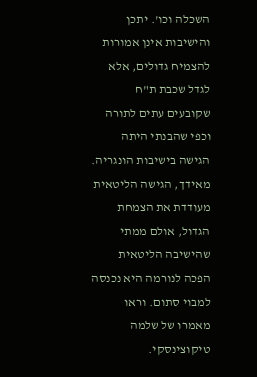השכלה וכו'. יתכן והישיבות אינן אמורות להצמיח גדולים, אלא לגדל שכבת ת"ח שקובעים עתים לתורה וכפי שהבנתי היתה הגישה בישיבות הונגריה. מאידך, הגישה הליטאית מעודדת את הצמחת הגדול, אולם ממתי שהישיבה הליטאית הפכה לנורמה היא נכנסה למבוי סתום. וראו מאמרו של שלמה טיקוצינסקי.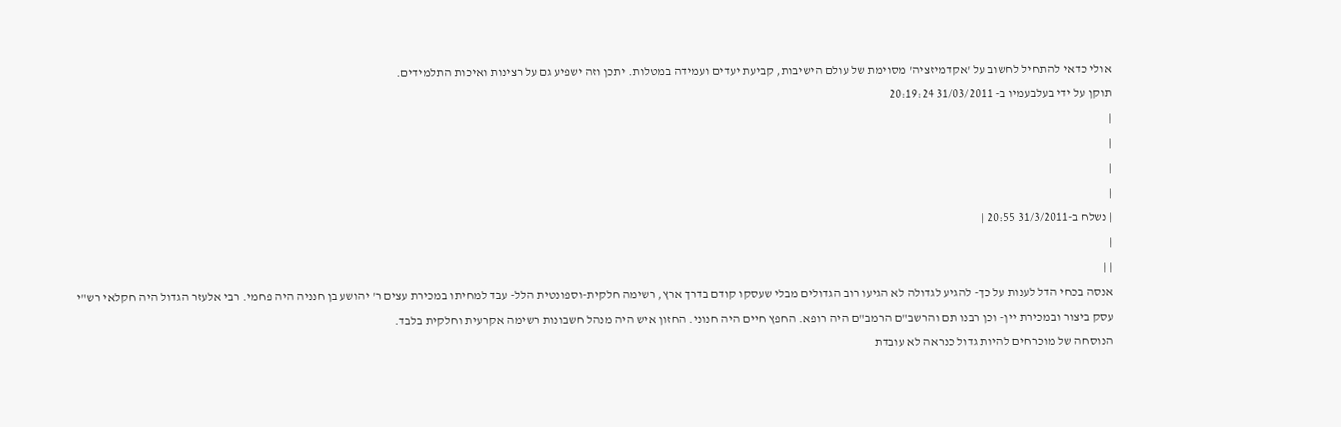אולי כדאי להתחיל לחשוב על 'אקדמיזציה' מסוימת של עולם הישיבות, קביעת יעדים ועמידה במטלות. יתכן וזה ישפיע גם על רצינות ואיכות התלמידים.
תוקן על ידי בעלבעמיו ב- 31/03/2011 20:19:24
|
|
|
|
| נשלח ב-31/3/2011 20:55 |
|
| |
אנסה בכחי הדל לענות על כך- להגיע לגדולה לא הגיעו רוב הגדולים מבלי שעסקו קודם בדרך ארץ, רשימה חלקית-וספונטית הלל- עבד למחיתו במכירת עצים ר' יהושע בן חנניה היה פחמי. רבי אלעזר הגדול היה חקלאי רש"י עסק ביצור ובמכירת יין- וכן רבנו תם והרשב"ם הרמב"ם היה רופא. החפץ חיים היה חנוני. החזון איש היה מנהל חשבונות רשימה אקרעית וחלקית בלבד.
הנוסחה של מוכרחים להיות גדול כנראה לא עובדת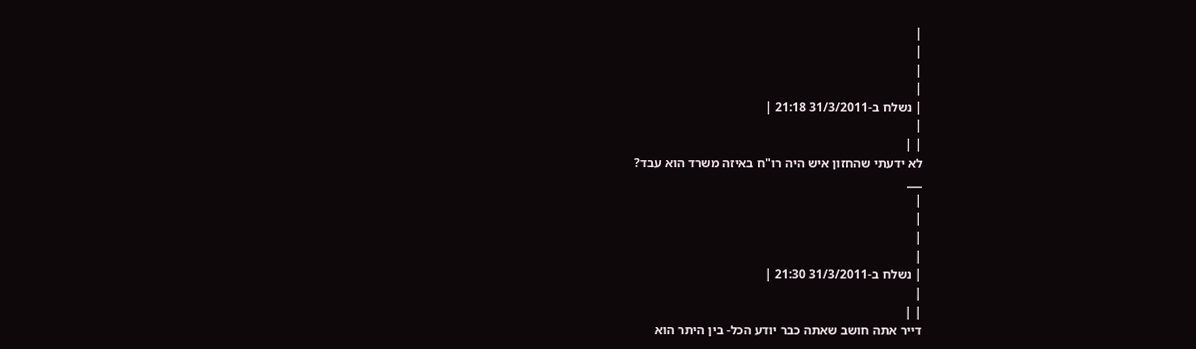|
|
|
|
| נשלח ב-31/3/2011 21:18 |
|
| |
לא ידעתי שהחזון איש היה רו"ח באיזה משרד הוא עבד?
___
|
|
|
|
| נשלח ב-31/3/2011 21:30 |
|
| |
דייר אתה חושב שאתה כבר יודע הכל- בין היתר הוא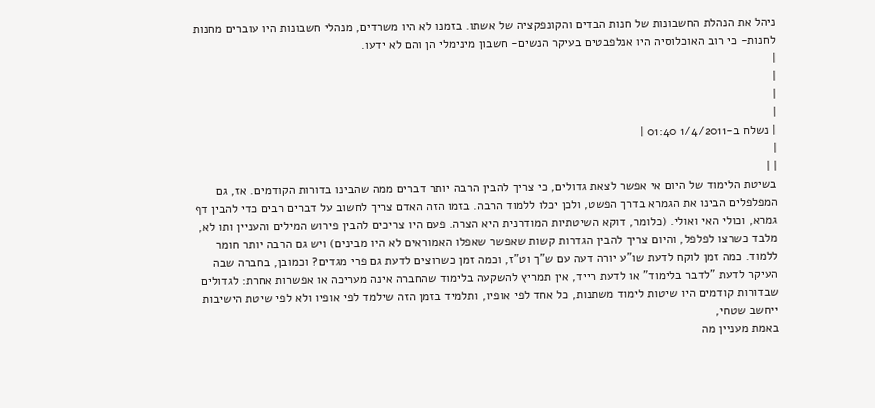ניהל את הנהלת החשבונות של חנות הבדים והקונפקציה של אשתו. בזמנו לא היו משרדים, מנהלי חשבונות היו עוברים מחנות לחנות- כי רוב האוכלוסיה היו אנלפבטים בעיקר הנשים- חשבון מינימלי הן והם לא ידעו.
|
|
|
|
| נשלח ב-1/4/2011 01:40 |
|
| |
בשיטת הלימוד של היום אי אפשר לצאת גדולים, כי צריך להבין הרבה יותר דברים ממה שהבינו בדורות הקודמים. אז, גם המפלפלים הבינו את הגמרא בדרך הפשט, ולכן יכלו ללמוד הרבה. בזמו הזה האדם צריך לחשוב על דברים רבים כדי להבין דף גמרא, וכולי האי ואולי. (כלומר, דוקא השיטתיות המודרנית היא הצרה. פעם היו צריכים להבין פירוש המילים והעניין ותו לא, מלבד כשרצו לפלפל, והיום צריך להבין הגדרות קשות שאפשר שאפלו האמוראים לא היו מבינים) ויש גם הרבה יותר חומר ללמוד. כמה זמן לוקח לדעת שו"ע יורה דעה עם ש"ך וט"ז, וכמה זמן כשרוצים לדעת גם פרי מגדים? וכמובן, בחברה שבה העיקר לדעת "לדבר בלימוד" או לדעת רייד, אין תמריץ להשקעה בלימוד שהחברה אינה מעריכה או אפשרות אחרת: לגדולים שבדורות קודמים היו שיטות לימוד משתנות, כל אחד לפי אופיו, ותלמיד בזמן הזה שילמד לפי אופיו ולא לפי שיטת הישיבות ייחשב שטחי,
באמת מעניין מה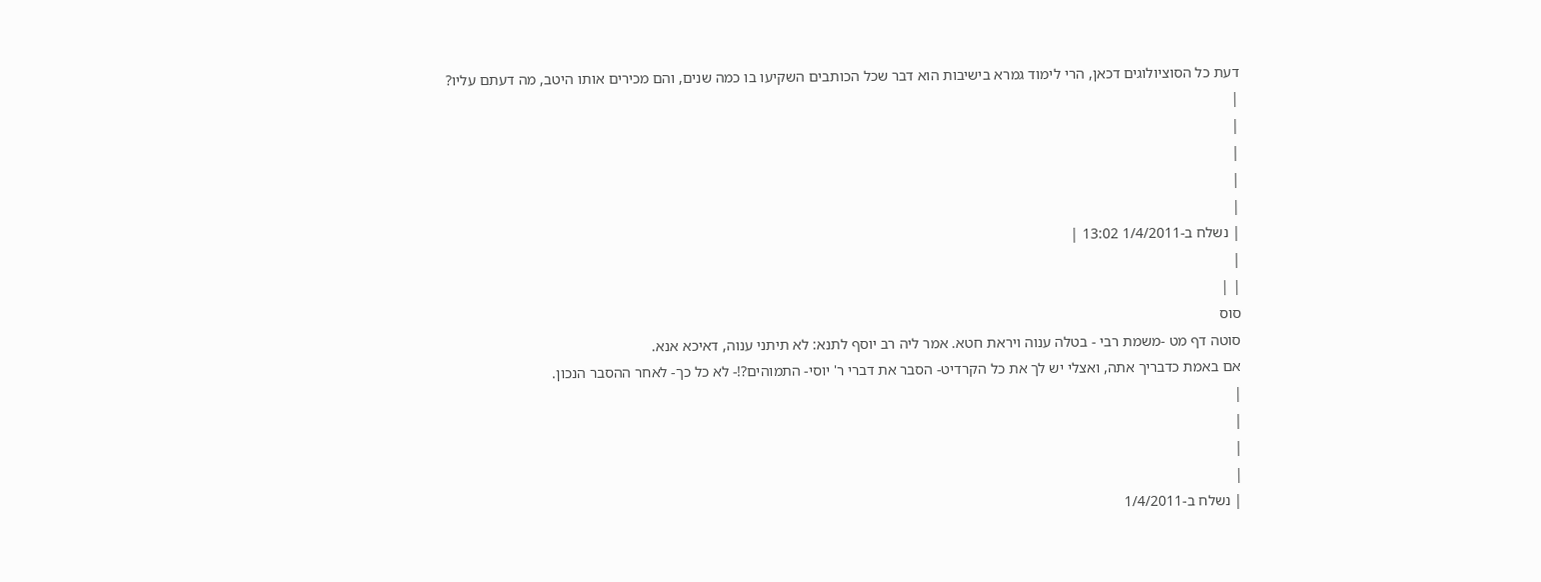דעת כל הסוציולוגים דכאן, הרי לימוד גמרא בישיבות הוא דבר שכל הכותבים השקיעו בו כמה שנים, והם מכירים אותו היטב, מה דעתם עליו?
|
|
|
|
|
| נשלח ב-1/4/2011 13:02 |
|
| |
סוס
סוטה דף מט -משמת רבי - בטלה ענוה ויראת חטא. אמר ליה רב יוסף לתנא: לא תיתני ענוה, דאיכא אנא.
אם באמת כדבריך אתה, ואצלי יש לך את כל הקרדיט- הסבר את דברי ר' יוסי- התמוהים?!- לא כל כך- לאחר ההסבר הנכון.
|
|
|
|
| נשלח ב-1/4/2011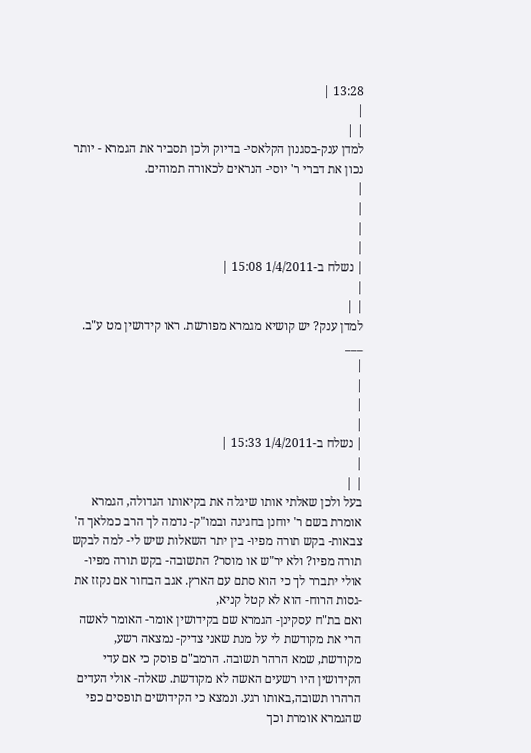13:28 |
|
| |
למדן ענק-בסגנון הקלאסי- בדיוק ולכן תסביר את הגמרא - יותר נכון את דברי ר' יוסי- הנראים לכאורה תמוהים.
|
|
|
|
| נשלח ב-1/4/2011 15:08 |
|
| |
למדן ענק? יש קושיא מגמרא מפורשת. ראו קידושין מט ע"ב.
___
|
|
|
|
| נשלח ב-1/4/2011 15:33 |
|
| |
בעל ולכן שאלתי אותו שיגלה את בקיאותו הגדולה, הגמרא אומרת בשם ר' יוחנן בחגיגה ובמו"ק- נדמה לך הרב כמלאך ה' צבאות- בקש תורה מפיו- בין יתר השאלות שיש לי- למה לבקש תורה מפיו? ולא יר"ש או מוסר? התשובה- בקש תורה מפיו- אולי יתברר לך כי הוא סתם עם הארץ. אגב הבחור אם נקזז את -גסות הרוח- הוא לא קטל קניא,
ואם בת"ח עסקינן- הגמרא שם בקידושין אומר- האומר לאשה הרי את מקודשת לי על מנת שאני צדיק- נמצאה רשע, מקודשת, שמא הרהר תשובה. הרמב"ם פוסק כי אם עדי הקידושין היו רשעים האשה לא מקודשת. שאלה- אולי העדים הרהרו תשובה,באותו רגע. ונמצא כי הקידושים תופסים כפי שהגמרא אומרת וכך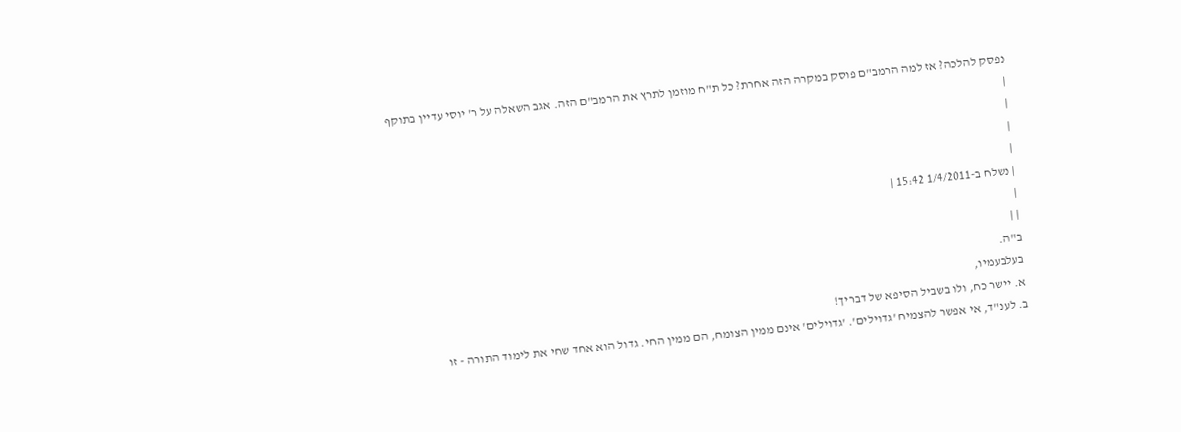נפסק להלכה? אז למה הרמב"ם פוסק במקרה הזה אחרת? כל ת"ח מוזמן לתרץ את הרמב"ם הזה. אגב השאלה על ר' יוסי עדיין בתוקף
|
|
|
|
| נשלח ב-1/4/2011 15:42 |
|
| |
ב"ה.
בעלבעמיו,
א. יישר כח, ולו בשביל הסיפא של דבריך!
ב. לענ"ד, אי אפשר להצמיח 'גדוילים'. 'גדוילים' אינם ממין הצומח, הם ממין החי. גדול הוא אחד שחי את לימוד התורה - זו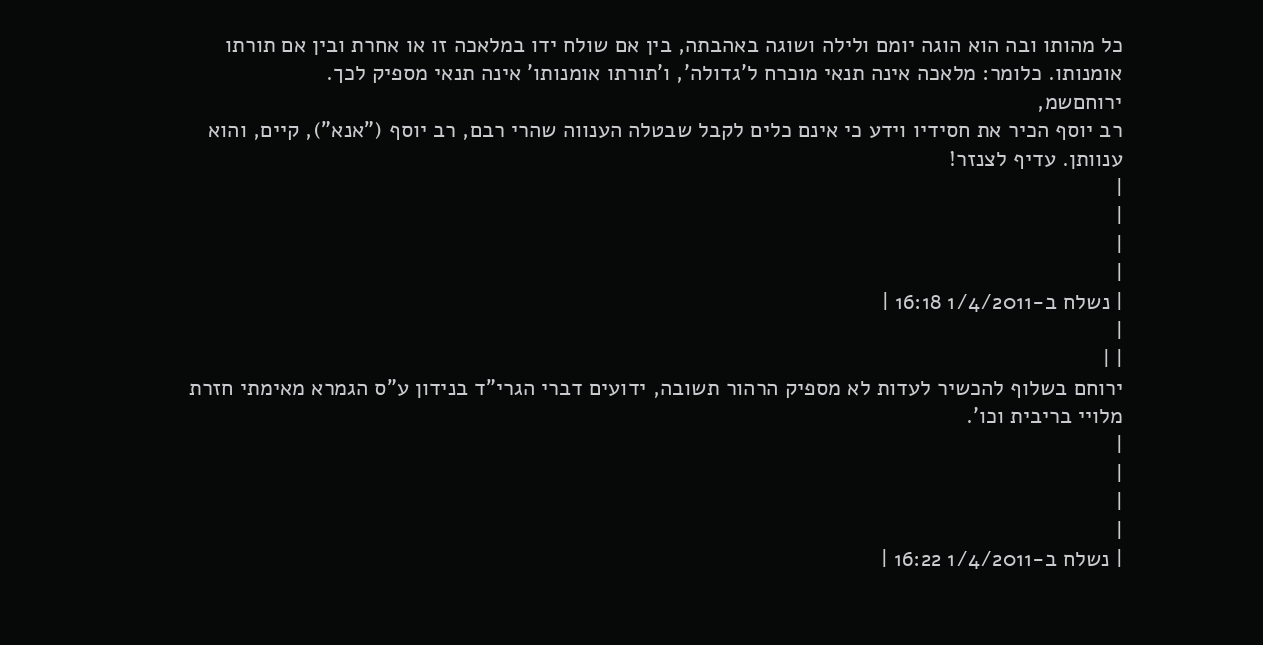כל מהותו ובה הוא הוגה יומם ולילה ושוגה באהבתה, בין אם שולח ידו במלאכה זו או אחרת ובין אם תורתו אומנותו. כלומר: מלאכה אינה תנאי מוכרח ל'גדולה', ו'תורתו אומנותו' אינה תנאי מספיק לכך.
ירוחםשמ,
רב יוסף הכיר את חסידיו וידע כי אינם כלים לקבל שבטלה הענווה שהרי רבם, רב יוסף ("אנא"), קיים, והוא ענוותן. עדיף לצנזר!
|
|
|
|
| נשלח ב-1/4/2011 16:18 |
|
| |
ירוחם בשלוף להכשיר לעדות לא מספיק הרהור תשובה, ידועים דברי הגרי"ד בנידון ע"ס הגמרא מאימתי חזרת מלויי בריבית וכו'.
|
|
|
|
| נשלח ב-1/4/2011 16:22 |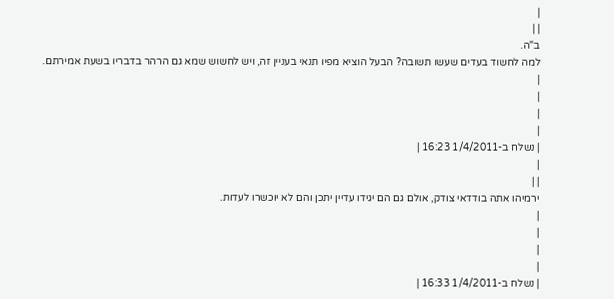|
| |
ב"ה.
למה לחשוד בעדים שעשו תשובה? הבעל הוציא מפיו תנאי בעניין זה, ויש לחשוש שמא גם הרהר בדבריו בשעת אמירתם.
|
|
|
|
| נשלח ב-1/4/2011 16:23 |
|
| |
ירמיהו אתה בודדאי צודק, אולם גם הם יגידו עדיין יתכן והם לא יוכשרו לעדות.
|
|
|
|
| נשלח ב-1/4/2011 16:33 |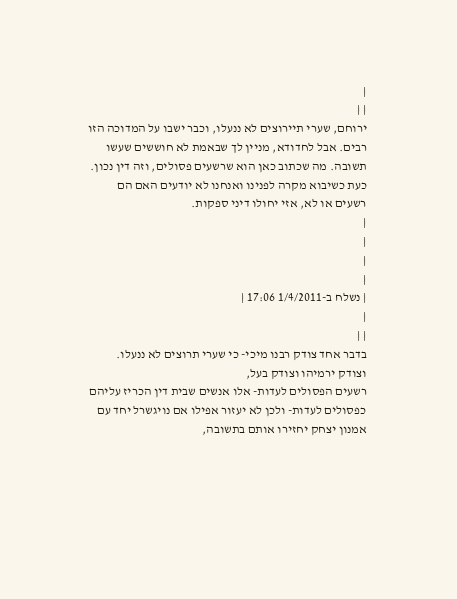|
| |
ירוחם, שערי תיירוצים לא ננעלו, וכבר ישבו על המדוכה הזו רבים. אבל לחדודא, מניין לך שבאמת לא חוששים שעשו תשובה. מה שכתוב כאן הוא שרשעים פסולים, וזה דין נכון. כעת כשיבוא מקרה לפנינו ואנחנו לא יודעים האם הם רשעים או לא, אזי יחולו דיני ספקות.
|
|
|
|
| נשלח ב-1/4/2011 17:06 |
|
| |
בדבר אחד צודק רבנו מיכי- כי שערי תרוצים לא ננעלו. וצודק ירמיהו וצודק בעל,
רשעים הפסולים לעדות- אלו אנשים שבית דין הכריז עליהם כפסולים לעדות- ולכן לא יעזור אפילו אם נויגשרל יחד עם אמנון יצחק יחזירו אותם בתשובה,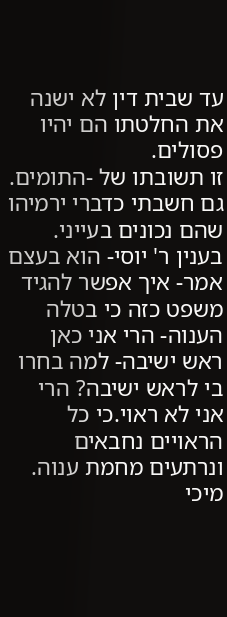עד שבית דין לא ישנה את החלטתו הם יהיו פסולים.
זו תשובתו של -התומים. גם חשבתי כדברי ירמיהו שהם נכונים בעייני.
בענין ר' יוסי- הוא בעצם אמר- איך אפשר להגיד משפט כזה כי בטלה הענוה- הרי אני כאן ראש ישיבה- למה בחרו בי לראש ישיבה? הרי אני לא ראוי.כי כל הראויים נחבאים ונרתעים מחמת ענוה.
מיכי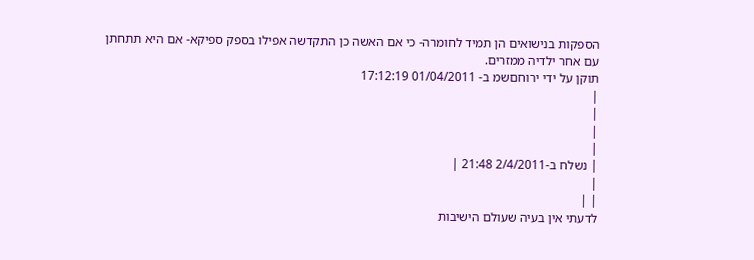הספקות בנישואים הן תמיד לחומרה- כי אם האשה כן התקדשה אפילו בספק ספיקא- אם היא תתחתן עם אחר ילדיה ממזרים.
תוקן על ידי ירוחםשמ ב- 01/04/2011 17:12:19
|
|
|
|
| נשלח ב-2/4/2011 21:48 |
|
| |
לדעתי אין בעיה שעולם הישיבות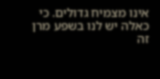אינו מצמיח גדולים. כי כאלה יש לנו בשפע מרן זה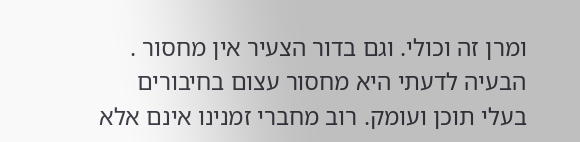ומרן זה וכולי. וגם בדור הצעיר אין מחסור . הבעיה לדעתי היא מחסור עצום בחיבורים בעלי תוכן ועומק. רוב מחברי זמנינו אינם אלא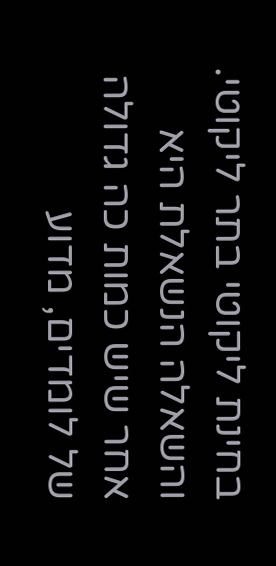בחינת ליקוטי בתר ליקוטי. והשאלה הנשאלת היא אחר שיש כמות כה גדולה של לומדים, מדוע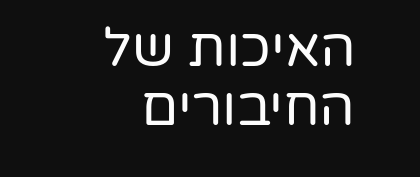האיכות של החיבורים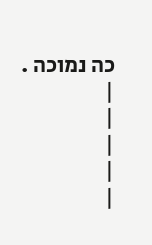כה נמוכה .
|
|
|
|
|